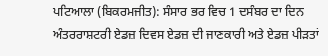ਪਟਿਆਲਾ (ਬਿਕਰਮਜੀਤ): ਸੰਸਾਰ ਭਰ ਵਿਚ 1 ਦਸੰਬਰ ਦਾ ਦਿਨ ਅੰਤਰਰਾਸ਼ਟਰੀ ਏਡਜ਼ ਦਿਵਸ ਏਡਜ਼ ਦੀ ਜਾਣਕਾਰੀ ਅਤੇ ਏਡਜ਼ ਪੀੜਤਾਂ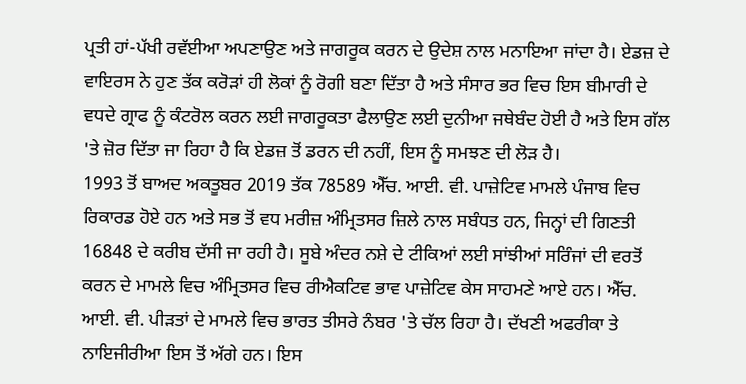ਪ੍ਰਤੀ ਹਾਂ-ਪੱਖੀ ਰਵੱਈਆ ਅਪਣਾਉਣ ਅਤੇ ਜਾਗਰੂਕ ਕਰਨ ਦੇ ਉਦੇਸ਼ ਨਾਲ ਮਨਾਇਆ ਜਾਂਦਾ ਹੈ। ਏਡਜ਼ ਦੇ ਵਾਇਰਸ ਨੇ ਹੁਣ ਤੱਕ ਕਰੋੜਾਂ ਹੀ ਲੋਕਾਂ ਨੂੰ ਰੋਗੀ ਬਣਾ ਦਿੱਤਾ ਹੈ ਅਤੇ ਸੰਸਾਰ ਭਰ ਵਿਚ ਇਸ ਬੀਮਾਰੀ ਦੇ ਵਧਦੇ ਗ੍ਰਾਫ ਨੂੰ ਕੰਟਰੋਲ ਕਰਨ ਲਈ ਜਾਗਰੂਕਤਾ ਫੈਲਾਉਣ ਲਈ ਦੁਨੀਆ ਜਥੇਬੰਦ ਹੋਈ ਹੈ ਅਤੇ ਇਸ ਗੱਲ 'ਤੇ ਜ਼ੋਰ ਦਿੱਤਾ ਜਾ ਰਿਹਾ ਹੈ ਕਿ ਏਡਜ਼ ਤੋਂ ਡਰਨ ਦੀ ਨਹੀਂ, ਇਸ ਨੂੰ ਸਮਝਣ ਦੀ ਲੋੜ ਹੈ।
1993 ਤੋਂ ਬਾਅਦ ਅਕਤੂਬਰ 2019 ਤੱਕ 78589 ਐੱਚ. ਆਈ. ਵੀ. ਪਾਜ਼ੇਟਿਵ ਮਾਮਲੇ ਪੰਜਾਬ ਵਿਚ ਰਿਕਾਰਡ ਹੋਏ ਹਨ ਅਤੇ ਸਭ ਤੋਂ ਵਧ ਮਰੀਜ਼ ਅੰਮ੍ਰਿਤਸਰ ਜ਼ਿਲੇ ਨਾਲ ਸਬੰਧਤ ਹਨ, ਜਿਨ੍ਹਾਂ ਦੀ ਗਿਣਤੀ 16848 ਦੇ ਕਰੀਬ ਦੱਸੀ ਜਾ ਰਹੀ ਹੈ। ਸੂਬੇ ਅੰਦਰ ਨਸ਼ੇ ਦੇ ਟੀਕਿਆਂ ਲਈ ਸਾਂਝੀਆਂ ਸਰਿੰਜਾਂ ਦੀ ਵਰਤੋਂ ਕਰਨ ਦੇ ਮਾਮਲੇ ਵਿਚ ਅੰਮ੍ਰਿਤਸਰ ਵਿਚ ਰੀਐਕਟਿਵ ਭਾਵ ਪਾਜ਼ੇਟਿਵ ਕੇਸ ਸਾਹਮਣੇ ਆਏ ਹਨ। ਐੱਚ. ਆਈ. ਵੀ. ਪੀੜਤਾਂ ਦੇ ਮਾਮਲੇ ਵਿਚ ਭਾਰਤ ਤੀਸਰੇ ਨੰਬਰ 'ਤੇ ਚੱਲ ਰਿਹਾ ਹੈ। ਦੱਖਣੀ ਅਫਰੀਕਾ ਤੇ ਨਾਇਜੀਰੀਆ ਇਸ ਤੋਂ ਅੱਗੇ ਹਨ। ਇਸ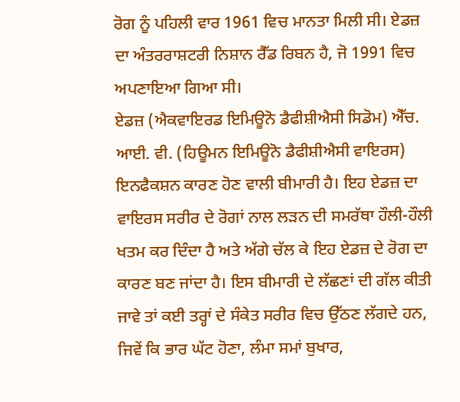ਰੋਗ ਨੂੰ ਪਹਿਲੀ ਵਾਰ 1961 ਵਿਚ ਮਾਨਤਾ ਮਿਲੀ ਸੀ। ਏਡਜ਼ ਦਾ ਅੰਤਰਰਾਸ਼ਟਰੀ ਨਿਸ਼ਾਨ ਰੈੱਡ ਰਿਬਨ ਹੈ, ਜੋ 1991 ਵਿਚ ਅਪਣਾਇਆ ਗਿਆ ਸੀ।
ਏਡਜ਼ (ਐਕਵਾਇਰਡ ਇਮਿਊਨੋ ਡੈਫੀਸ਼ੀਐਸੀ ਸਿਡੋਮ) ਐੱਚ. ਆਈ. ਵੀ. (ਹਿਊਮਨ ਇਮਿਊਨੋ ਡੈਫੀਸ਼ੀਐਸੀ ਵਾਇਰਸ) ਇਨਫੈਕਸ਼ਨ ਕਾਰਣ ਹੋਣ ਵਾਲੀ ਬੀਮਾਰੀ ਹੈ। ਇਹ ਏਡਜ਼ ਦਾ ਵਾਇਰਸ ਸਰੀਰ ਦੇ ਰੋਗਾਂ ਨਾਲ ਲੜਨ ਦੀ ਸਮਰੱਥਾ ਹੌਲੀ-ਹੌਲੀ ਖਤਮ ਕਰ ਦਿੰਦਾ ਹੈ ਅਤੇ ਅੱਗੇ ਚੱਲ ਕੇ ਇਹ ਏਡਜ਼ ਦੇ ਰੋਗ ਦਾ ਕਾਰਣ ਬਣ ਜਾਂਦਾ ਹੈ। ਇਸ ਬੀਮਾਰੀ ਦੇ ਲੱਛਣਾਂ ਦੀ ਗੱਲ ਕੀਤੀ ਜਾਵੇ ਤਾਂ ਕਈ ਤਰ੍ਹਾਂ ਦੇ ਸੰਕੇਤ ਸਰੀਰ ਵਿਚ ਉੱਠਣ ਲੱਗਦੇ ਹਨ, ਜਿਵੇਂ ਕਿ ਭਾਰ ਘੱਟ ਹੋਣਾ, ਲੰਮਾ ਸਮਾਂ ਬੁਖਾਰ,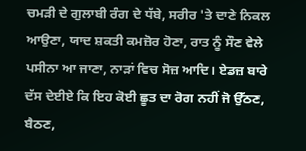ਚਮੜੀ ਦੇ ਗੁਲਾਬੀ ਰੰਗ ਦੇ ਧੱਬੇ, ਸਰੀਰ 'ਤੇ ਦਾਣੇ ਨਿਕਲ ਆਉਣਾ, ਯਾਦ ਸ਼ਕਤੀ ਕਮਜ਼ੋਰ ਹੋਣਾ, ਰਾਤ ਨੂੰ ਸੌਣ ਵੇਲੇ ਪਸੀਨਾ ਆ ਜਾਣਾ, ਨਾੜਾਂ ਵਿਚ ਸੋਜ਼ ਆਦਿ। ਏਡਜ਼ ਬਾਰੇ ਦੱਸ ਦੇਈਏ ਕਿ ਇਹ ਕੋਈ ਛੂਤ ਦਾ ਰੋਗ ਨਹੀਂ ਜੋ ਉੱਠਣ, ਬੈਠਣ,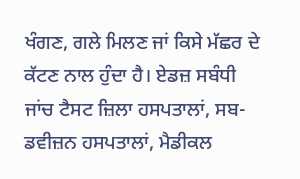ਖੰਗਣ, ਗਲੇ ਮਿਲਣ ਜਾਂ ਕਿਸੇ ਮੱਛਰ ਦੇ ਕੱਟਣ ਨਾਲ ਹੁੰਦਾ ਹੈ। ਏਡਜ਼ ਸਬੰਧੀ ਜਾਂਚ ਟੈਸਟ ਜ਼ਿਲਾ ਹਸਪਤਾਲਾਂ, ਸਬ-ਡਵੀਜ਼ਨ ਹਸਪਤਾਲਾਂ, ਮੈਡੀਕਲ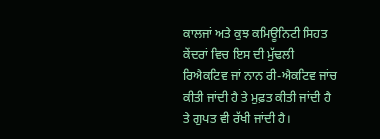ਕਾਲਜਾਂ ਅਤੇ ਕੁਝ ਕਮਿਊਨਿਟੀ ਸਿਹਤ ਕੇਂਦਰਾਂ ਵਿਚ ਇਸ ਦੀ ਮੁੱਢਲੀ ਰਿਐਕਟਿਵ ਜਾਂ ਨਾਨ ਰੀ-ਐਕਟਿਵ ਜਾਂਚ ਕੀਤੀ ਜਾਂਦੀ ਹੈ ਤੇ ਮੁਫ਼ਤ ਕੀਤੀ ਜਾਂਦੀ ਹੈ ਤੇ ਗੁਪਤ ਵੀ ਰੱਖੀ ਜਾਂਦੀ ਹੈ।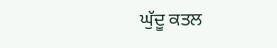ਘੁੱਦੂ ਕਤਲ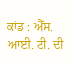ਕਾਂਡ : ਐੱਸ. ਆਈ. ਟੀ. ਦੀ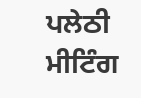ਪਲੇਠੀ ਮੀਟਿੰਗ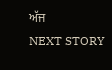ਅੱਜ
NEXT STORY